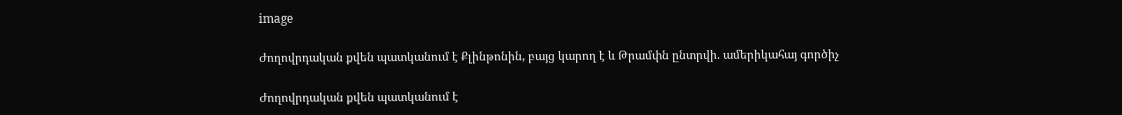image

Ժողովրդական քվեն պատկանում է Քլինթոնին, բայց կարող է և Թրամփն ընտրվի. ամերիկահայ գործիչ

Ժողովրդական քվեն պատկանում է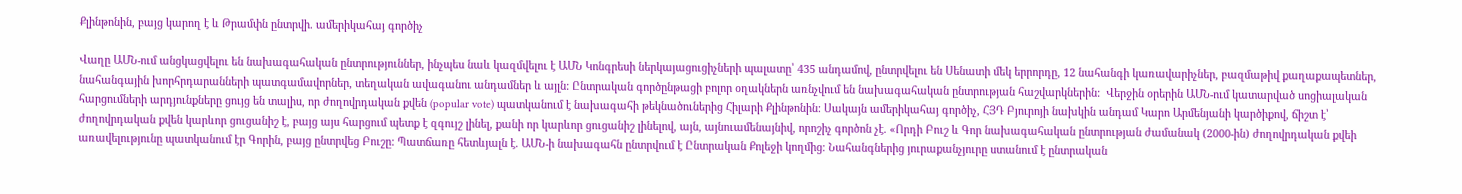Քլինթոնին, բայց կարող է և Թրամփն ընտրվի. ամերիկահայ գործիչ

Վաղը ԱՄՆ-ում անցկացվելու են նախագահական ընտրություններ, ինչպես նաև կազմվելու է ԱՄՆ Կոնգրեսի ներկայացուցիչների պալատը՝ 435 անդամով, ընտրվելու են Սենատի մեկ երրորդը, 12 նահանգի կառավարիչներ, բազմաթիվ քաղաքապետներ, նահանգային խորհրդարանների պատգամավորներ, տեղական ավագանու անդամներ և այլն: Ընտրական գործընթացի բոլոր օղակներն առնչվում են նախագահական ընտրության հաշվարկներին:  Վերջին օրերին ԱՄՆ-ում կատարված սոցիալական հարցումների արդյունքները ցույց են տալիս, որ ժողովրդական քվեն (popular vote) պատկանում է նախագահի թեկնածուներից Հիլարի Քլինթոնին: Սակայն ամերիկահայ գործիչ, ՀՅԴ Բյուրոյի նախկին անդամ Կարո Արմենյանի կարծիքով, ճիշտ է՝ ժողովրդական քվեն կարևոր ցուցանիշ է, բայց այս հարցում պետք է զգույշ լինել, քանի որ կարևոր ցուցանիշ լինելով, այն, այնուամենայնիվ, որոշիչ գործոն չէ. «Որդի Բուշ և Գոր նախագահական ընտրության ժամանակ (2000-ին) ժողովրդական քվեի առավելությունը պատկանում էր Գորին, բայց ընտրվեց Բուշը: Պատճառը հետևյալն է. ԱՄՆ-ի նախագահն ընտրվում է Ընտրական Քոլեջի կողմից։ Նահանգներից յուրաքանչյուրը ստանում է ընտրական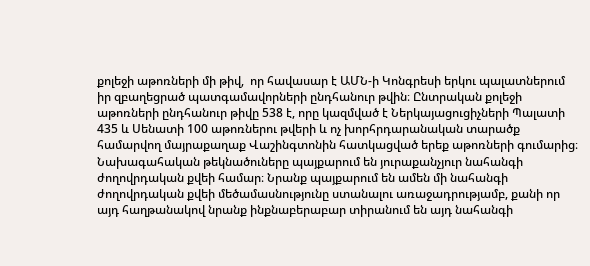քոլեջի աթոռների մի թիվ,  որ հավասար է ԱՄՆ-ի Կոնգրեսի երկու պալատներում իր զբաղեցրած պատգամավորների ընդհանուր թվին։ Ընտրական քոլեջի աթոռների ընդհանուր թիվը 538 է, որը կազմված է Ներկայացուցիչների Պալատի 435 և Սենատի 100 աթոռներու թվերի և ոչ խորհրդարանական տարածք համարվող մայրաքաղաք Վաշինգտոնին հատկացված երեք աթոռների գումարից։ Նախագահական թեկնածուները պայքարում են յուրաքանչյուր նահանգի ժողովրդական քվեի համար։ Նրանք պայքարում են ամեն մի նահանգի ժողովրդական քվեի մեծամասնությունը ստանալու առաջադրությամբ, քանի որ այդ հաղթանակով նրանք ինքնաբերաբար տիրանում են այդ նահանգի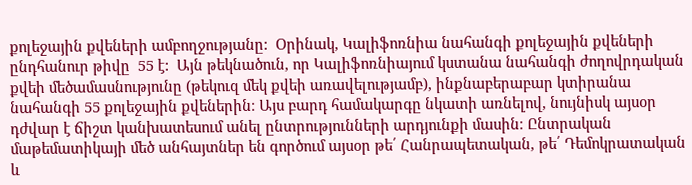քոլեջային քվեների ամբողջությանը:  Օրինակ, Կալիֆոռնիա նահանգի քոլեջային քվեների ընդհանուր թիվը  55 է:  Այն թեկնածուն, որ Կալիֆոռնիայում կստանա նահանգի ժողովրդական քվեի մեծամասնությունը (թեկուզ մեկ քվեի առավելությամբ), ինքնաբերաբար կտիրանա նահանգի 55 քոլեջային քվեներին։ Այս բարդ համակարգը նկատի առնելով, նույնիսկ այսօր դժվար է ճիշտ կանխատեսում անել ընտրությունների արդյունքի մասին։ Ընտրական մաթեմատիկայի մեծ անհայտներ են գործում այսօր թե՛ Հանրապետական, թե՛ Դեմոկրատական և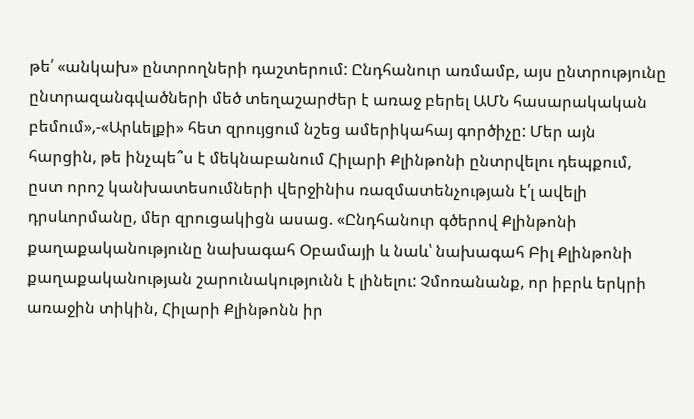թե՛ «անկախ» ընտրողների դաշտերում: Ընդհանուր առմամբ, այս ընտրությունը ընտրազանգվածների մեծ տեղաշարժեր է առաջ բերել ԱՄՆ հասարակական բեմում»,-«Արևելքի» հետ զրույցում նշեց ամերիկահայ գործիչը: Մեր այն հարցին, թե ինչպե՞ս է մեկնաբանում Հիլարի Քլինթոնի ընտրվելու դեպքում, ըստ որոշ կանխատեսումների վերջինիս ռազմատենչության է՛լ ավելի դրսևորմանը, մեր զրուցակիցն ասաց. «Ընդհանուր գծերով Քլինթոնի քաղաքականությունը նախագահ Օբամայի և նաև՝ նախագահ Բիլ Քլինթոնի քաղաքականության շարունակությունն է լինելու: Չմոռանանք, որ իբրև երկրի առաջին տիկին, Հիլարի Քլինթոնն իր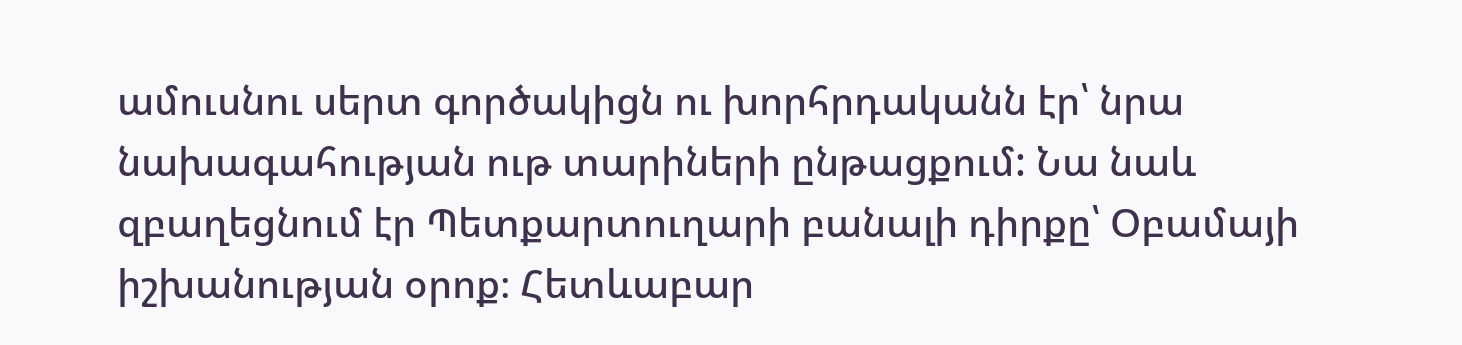ամուսնու սերտ գործակիցն ու խորհրդականն էր՝ նրա նախագահության ութ տարիների ընթացքում: Նա նաև զբաղեցնում էր Պետքարտուղարի բանալի դիրքը՝ Օբամայի իշխանության օրոք։ Հետևաբար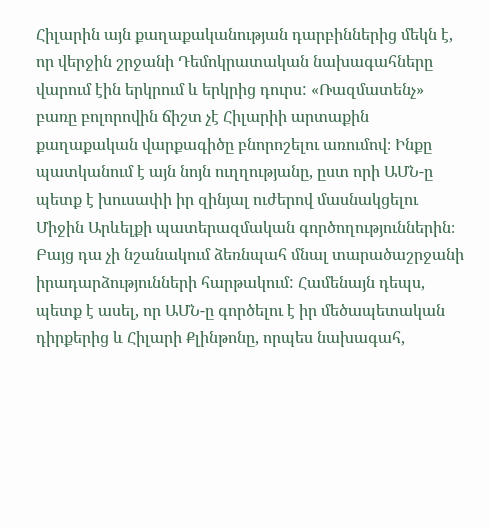Հիլարին այն քաղաքականության դարբիններից մեկն է, որ վերջին շրջանի Դեմոկրատական նախագահները վարում էին երկրում և երկրից դուրս: «Ռազմատենչ» բառը բոլորովին ճիշտ չէ Հիլարիի արտաքին քաղաքական վարքագիծը բնորոշելու առումով։ Ինքը պատկանում է այն նոյն ուղղությանը, ըստ որի ԱՄՆ-ը պետք է խուսափի իր զինյալ ուժերով մասնակցելու Միջին Արևելքի պատերազմական գործողություններին։ Բայց դա չի նշանակում ձեռնպահ մնալ տարածաշրջանի իրադարձությունների հարթակում: Համենայն դեպս, պետք է ասել, որ ԱՄՆ-ը գործելու է իր մեծապետական դիրքերից և Հիլարի Քլինթոնը, որպես նախագահ,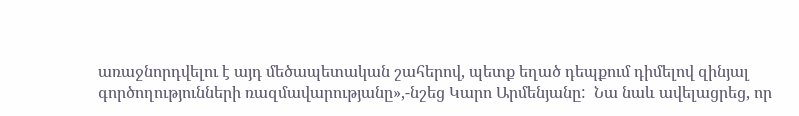առաջնորդվելու է այդ մեծապետական շահերով, պետք եղած դեպքում դիմելով զինյալ գործողությունների ռազմավարությանը»,-նշեց Կարո Արմենյանը:  Նա նաև ավելացրեց, որ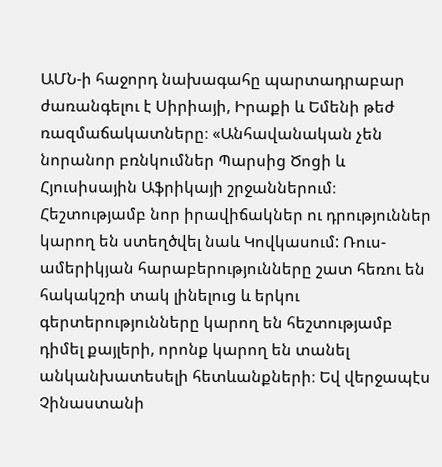ԱՄՆ-ի հաջորդ նախագահը պարտադրաբար  ժառանգելու է Սիրիայի, Իրաքի և Եմենի թեժ ռազմաճակատները։ «Անհավանական չեն նորանոր բռնկումներ Պարսից Ծոցի և Հյուսիսային Աֆրիկայի շրջաններում։ Հեշտությամբ նոր իրավիճակներ ու դրություններ կարող են ստեղծվել նաև Կովկասում: Ռուս-ամերիկյան հարաբերությունները շատ հեռու են հակակշռի տակ լինելուց և երկու գերտերությունները կարող են հեշտությամբ դիմել քայլերի, որոնք կարող են տանել անկանխատեսելի հետևանքների։ Եվ վերջապէս Չինաստանի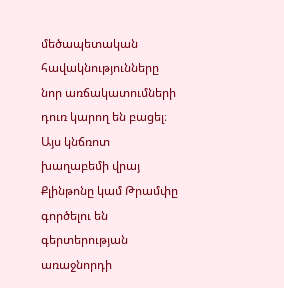մեծապետական հավակնությունները նոր առճակատումների դուռ կարող են բացել։ Այս կնճռոտ խաղաբեմի վրայ Քլինթոնը կամ Թրամփը  գործելու են գերտերության առաջնորդի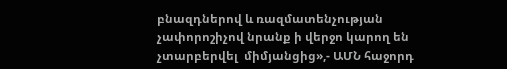բնազդներով և ռազմատենչության չափորոշիչով նրանք ի վերջո կարող են չտարբերվել  միմյանցից»,- ԱՄՆ հաջորդ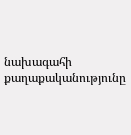նախագահի քաղաքականությունը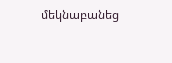մեկնաբանեց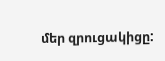մեր զրուցակիցը: